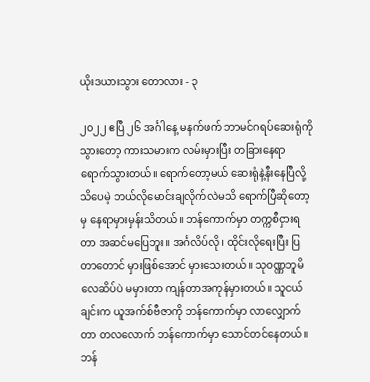ယိုးဒယားသွား တောလား - ၃

၂၀၂၂ ဧပြီ ၂၆ အင်္ဂါနေ့ မနက်ဖက် ဘာမင်ဂရပ်ဆေးရုံကိုသွားတော့ ကားသမားက လမ်းမှားပြီး တခြားနေရာရောက်သွားတယ်။ ရောက်တော့မယ် ဆေးရုံနဲ့နီးနေပြီလို့ သိပေမဲ့ ဘယ်လိုမောင်းချလိုက်လဲမသိ ရောက်ပြီဆိုတော့မှ နေရာမှားမှန်းသိတယ်။ ဘန်ကောက်မှာ တက္ကစီငှားရတာ အဆင်မပြေဘူး။ အင်္ဂလိပ်လို၊ ထိုင်းလိုရေးပြီး ပြတာတောင် မှားဖြစ်အောင် မှားသေးတယ်။ သုဝဏ္ဏဘူမိလေဆိပ်ပဲ မမှားတာ ကျန်တာအကုန်မှားတယ်။ သူငယ်ချင်းက ယူအက်စ်ဗီဇာကို ဘန်ကောက်မှာ လာလျှောက်တာ တလလောက် ဘန်ကောက်မှာ သောင်တင်နေတယ်။ ဘန်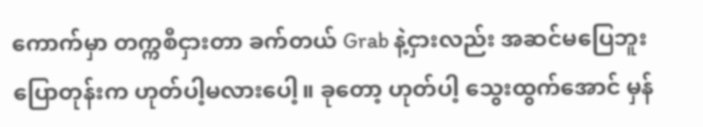ကောက်မှာ တက္ကစီငှားတာ ခက်တယ် Grab နဲ့ငှားလည်း အဆင်မပြေဘူး ပြောတုန်းက ဟုတ်ပါ့မလားပေါ့။ ခုတော့ ဟုတ်ပါ့ သွေးထွက်အောင် မှန်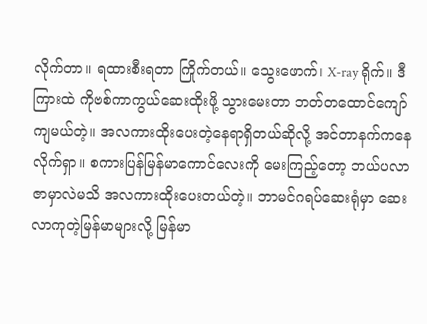လိုက်တာ။ ရထားစီးရတာ ကြိုက်တယ်။ သွေးဖောက်၊ X-ray ရိုက်။ ဒီကြားထဲ ကိုဗစ်ကာကွယ်ဆေးထိုးဖို့ သွားမေးတာ ဘတ်တထောင်ကျော် ကျမယ်တဲ့။ အလကားထိုးပေးတဲ့နေရာရှိတယ်ဆိုလို့ အင်တာနက်ကနေ လိုက်ရှာ။ စကားပြန်မြန်မာကောင်လေးကို မေးကြည့်တော့ ဘယ်ပလာဇာမှာလဲမသိ အလကားထိုးပေးတယ်တဲ့။ ဘာမင်ဂရပ်ဆေးရုံမှာ ဆေးလာကုတဲ့မြန်မာများလို့ မြန်မာ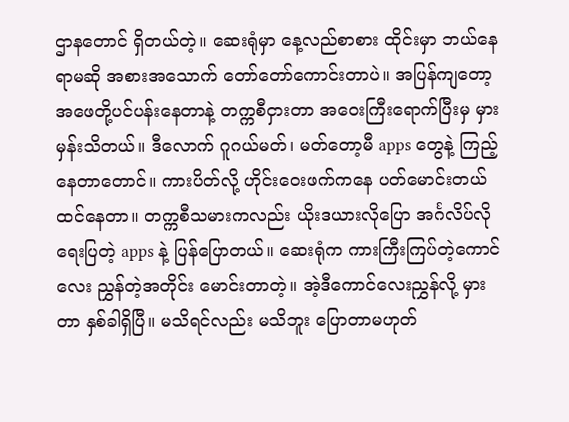ဌာနတောင် ရှိတယ်တဲ့။ ဆေးရုံမှာ နေ့လည်စာစား ထိုင်းမှာ ဘယ်နေရာမဆို အစားအသောက် တော်တော်ကောင်းတာပဲ။ အပြန်ကျတော့ အဖေတို့ပင်ပန်းနေတာနဲ့ တက္ကစီငှားတာ အဝေးကြီးရောက်ပြီးမှ မှားမှန်းသိတယ်။ ဒီလောက် ဂူဂယ်မတ်၊ မတ်တော့မီ apps တွေနဲ့ ကြည့်နေတာတောင်။ ကားပိတ်လို့ ဟိုင်းဝေးဖက်ကနေ ပတ်မောင်းတယ် ထင်နေတာ။ တက္ကစီသမားကလည်း ယိုးဒယားလိုပြော အင်္ဂလိပ်လို ရေးပြတဲ့ apps နဲ့ ပြန်ပြောတယ်။ ဆေးရုံက ကားကြီးကြပ်တဲ့ကောင်လေး ညွှန်တဲ့အတိုင်း မောင်းတာတဲ့။ အဲ့ဒီကောင်လေးညွှန်လို့ မှားတာ နှစ်ခါရှိပြီ။ မသိရင်လည်း မသိဘူး ပြောတာမဟုတ်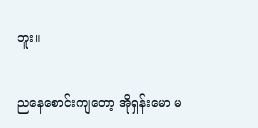ဘူး။

ညနေစောင်းကျတော့ အိုရှန်းမော မ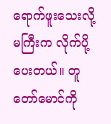ရောက်ဖူးသေးလို့ မကြီးက လိုက်ပို့ပေးတယ်။ တူတော်မောင်ကို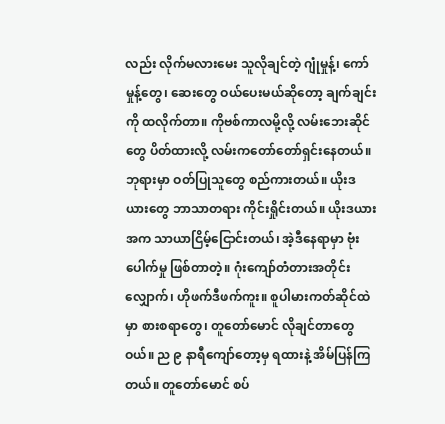လည်း လိုက်မလားမေး သူလိုချင်တဲ့ ဂျုံမှုန့်၊ ကော်မှုန့်တွေ၊ ဆေးတွေ ဝယ်ပေးမယ်ဆိုတော့ ချက်ချင်းကို ထလိုက်တာ။ ကိုဗစ်ကာလမို့လို့ လမ်းဘေးဆိုင်တွေ ပိတ်ထားလို့ လမ်းကတော်တော်ရှင်းနေတယ်။ ဘုရားမှာ ဝတ်ပြုသူတွေ စည်ကားတယ်။ ယိုးဒယားတွေ ဘာသာတရား ကိုင်းရှိုင်းတယ်။ ယိုးဒယားအက သာယာငြိမ့်ငြောင်းတယ်၊ အဲ့ဒီနေရာမှာ ဗုံးပေါက်မှု ဖြစ်တာတဲ့။ ဂုံးကျော်တံတားအတိုင်းလျှောက်၊ ဟိုဖက်ဒီဖက်ကူး။ စူပါမားကတ်ဆိုင်ထဲမှာ စားစရာတွေ၊ တူတော်မောင် လိုချင်တာတွေဝယ်။ ည ၉ နာရီကျော်တော့မှ ရထားနဲ့ အိမ်ပြန်ကြတယ်။ တူတော်မောင် စပ်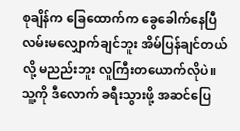စုချိန်က ခြေထောက်က ခွေခေါက်နေပြီ လမ်းမလျှောက်ချင်ဘူး အိမ်ပြန်ချင်တယ်လို့ မညည်းဘူး လူကြီးတယောက်လိုပဲ။ သူ့ကို ဒီလောက် ခရီးသွားဖို့ အဆင်ပြေ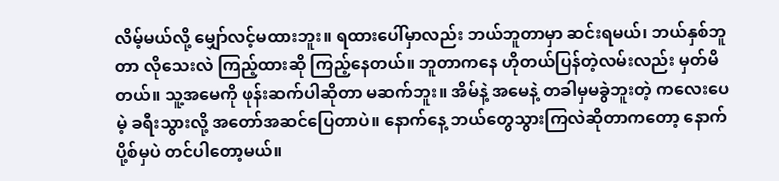လိမ့်မယ်လို့ မျှော်လင့်မထားဘူး။ ရထားပေါ်မှာလည်း ဘယ်ဘူတာမှာ ဆင်းရမယ်၊ ဘယ်နှစ်ဘူတာ လိုသေးလဲ ကြည့်ထားဆို ကြည့်နေတယ်။ ဘူတာကနေ ဟိုတယ်ပြန်တဲ့လမ်းလည်း မှတ်မိတယ်။ သူ့အမေကို ဖုန်းဆက်ပါဆိုတာ မဆက်ဘူး။ အိမ်နဲ့ အမေနဲ့ တခါမှမခွဲဘူးတဲ့ ကလေးပေမဲ့ ခရီးသွားလို့ အတော်အဆင်ပြေတာပဲ။ နောက်နေ့ ဘယ်တွေသွားကြလဲဆိုတာကတော့ နောက်ပို့စ်မှပဲ တင်ပါတော့မယ်။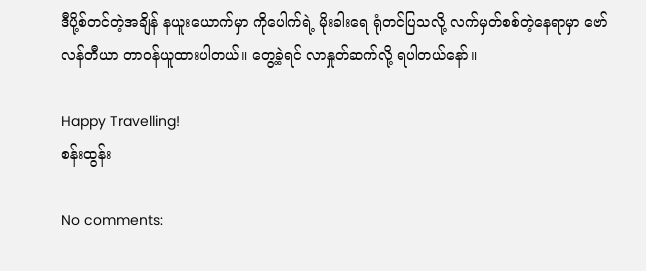ဒီပို့စ်တင်တဲ့အချိန် နယူးယောက်မှာ ကိုပေါက်ရဲ့ မိုးခါးရေ ရုံတင်ပြသလို့ လက်မှတ်စစ်တဲ့နေရာမှာ ဗော်လန်တီယာ တာဝန်ယူထားပါတယ်။ တွေ့ခဲ့ရင် လာနှုတ်ဆက်လို့ ရပါတယ်နော်။

Happy Travelling!
စန်းထွန်း

No comments: